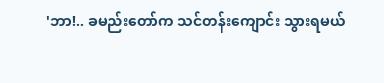'ဘာ!.. ခမည်းတော်က သင်တန်းကျောင်း သွားရမယ်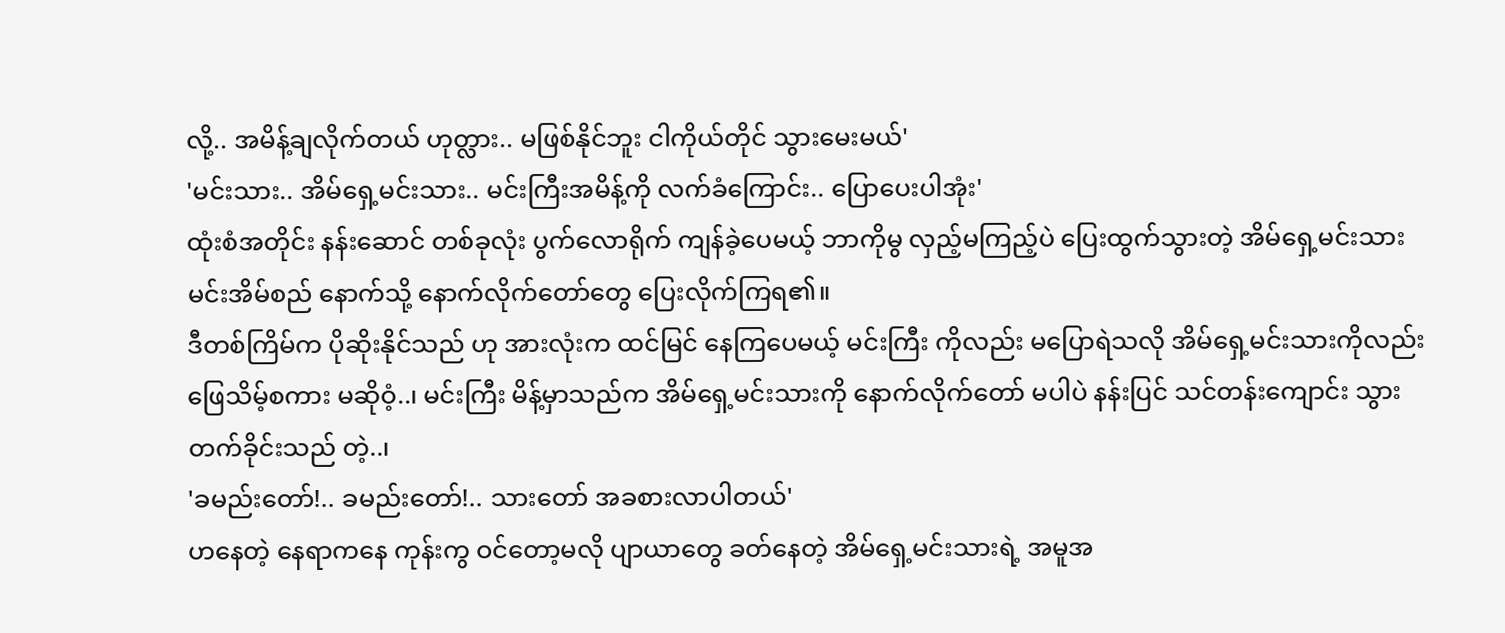လို့.. အမိန့်ချလိုက်တယ် ဟုတ္လား.. မဖြစ်နိုင်ဘူး ငါကိုယ်တိုင် သွားမေးမယ်'
'မင်းသား.. အိမ်ရှေ့မင်းသား.. မင်းကြီးအမိန့်ကို လက်ခံကြောင်း.. ပြောပေးပါအုံး'
ထုံးစံအတိုင်း နန်းဆောင် တစ်ခုလုံး ပွက်လောရိုက် ကျန်ခဲ့ပေမယ့် ဘာကိုမွ လှည့်မကြည့်ပဲ ပြေးထွက်သွားတဲ့ အိမ်ရှေ့မင်းသား မင်းအိမ်စည် နောက်သို့ နောက်လိုက်တော်တွေ ပြေးလိုက်ကြရ၏။
ဒီတစ်ကြိမ်က ပိုဆိုးနိုင်သည် ဟု အားလုံးက ထင်မြင် နေကြပေမယ့် မင်းကြီး ကိုလည်း မပြောရဲသလို အိမ်ရှေ့မင်းသားကိုလည်း ဖြေသိမ့်စကား မဆိုဝံ့..၊ မင်းကြီး မိန့်မှာသည်က အိမ်ရှေ့မင်းသားကို နောက်လိုက်တော် မပါပဲ နန်းပြင် သင်တန်းကျောင်း သွားတက်ခိုင်းသည် တဲ့..၊
'ခမည်းတော်!.. ခမည်းတော်!.. သားတော် အခစားလာပါတယ်'
ဟနေတဲ့ နေရာကနေ ကုန်းကွ ဝင်တော့မလို ပျာယာတွေ ခတ်နေတဲ့ အိမ်ရှေ့မင်းသားရဲ့ အမူအ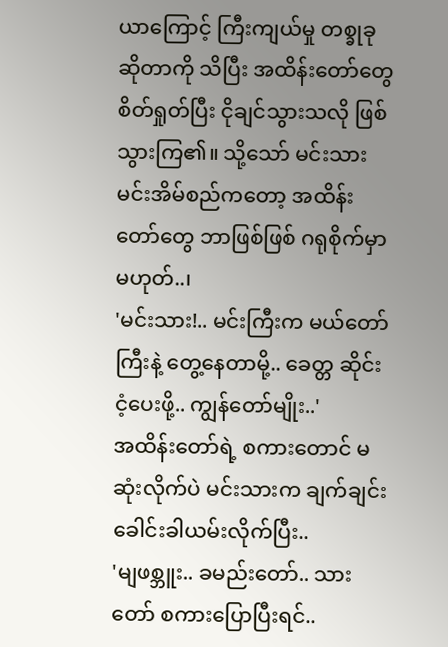ယာကြောင့် ကြီးကျယ်မှု တစ္ခုခုဆိုတာကို သိပြီး အထိန်းတော်တွေ စိတ်ရှုတ်ပြီး ငိုချင်သွားသလို ဖြစ်သွားကြ၏။ သို့သော် မင်းသား မင်းအိမ်စည်ကတော့ အထိန်းတော်တွေ ဘာဖြစ်ဖြစ် ဂရုစိုက်မှာမဟုတ်..၊
'မင်းသား!.. မင်းကြီးက မယ်တော်ကြီးနဲ့ တွေ့နေတာမို့.. ခေတ္တ ဆိုင်းငံ့ပေးဖို့.. ကျွန်တော်မျိုး..'
အထိန်းတော်ရဲ့ စကားတောင် မဆုံးလိုက်ပဲ မင်းသားက ချက်ချင်း ခေါင်းခါယမ်းလိုက်ပြီး..
'မျဖစ္ဘူး.. ခမည်းတော်.. သားတော် စကားပြောပြီးရင်..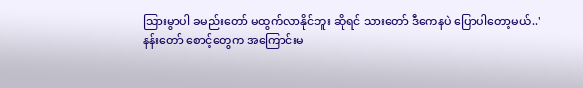သြားမွာပါ ခမည်းတော် မထွက်လာနိုင်ဘူး ဆိုရင် သားတော် ဒီကေနပဲ ပြောပါတော့မယ်..'
နန်းတော် စောင့်တွေက အကြောင်းမ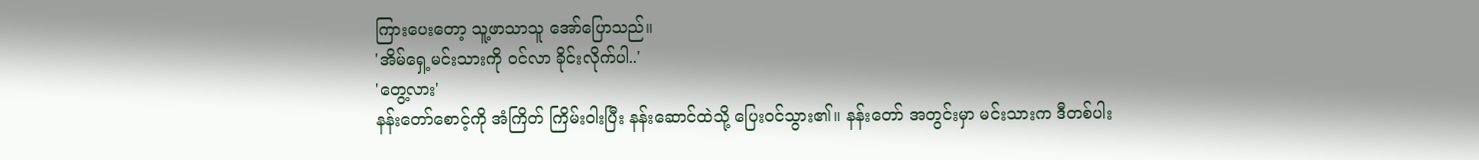ကြားပေးတော့ သူ့ဖာသာသူ အော်ပြောသည်။
'အိမ်ရှေ့မင်းသားကို ဝင်လာ ခိုင်းလိုက်ပါ..'
'တွေ့လား'
နန်းတော်စောင့်ကို အံကြိတ် ကြိမ်းဝါးပြီး နန်းဆောင်ထဲသို့ ပြေးဝင်သွား၏။ နန်းတော် အတွင်းမှာ မင်းသားက ဒီတစ်ပါး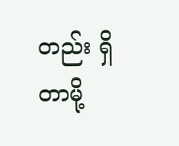တည်း ရှိတာမို့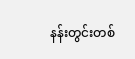နန်းတွင်းတစ်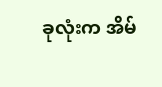ခုလုံးက အိမ်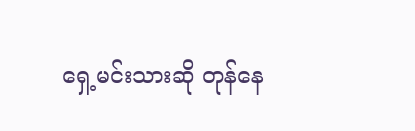ရှေ့မင်းသားဆို တုန်နေ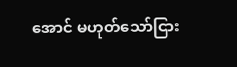အောင် မဟုတ်သော်ငြား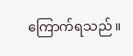ကြောက်ရသည်။